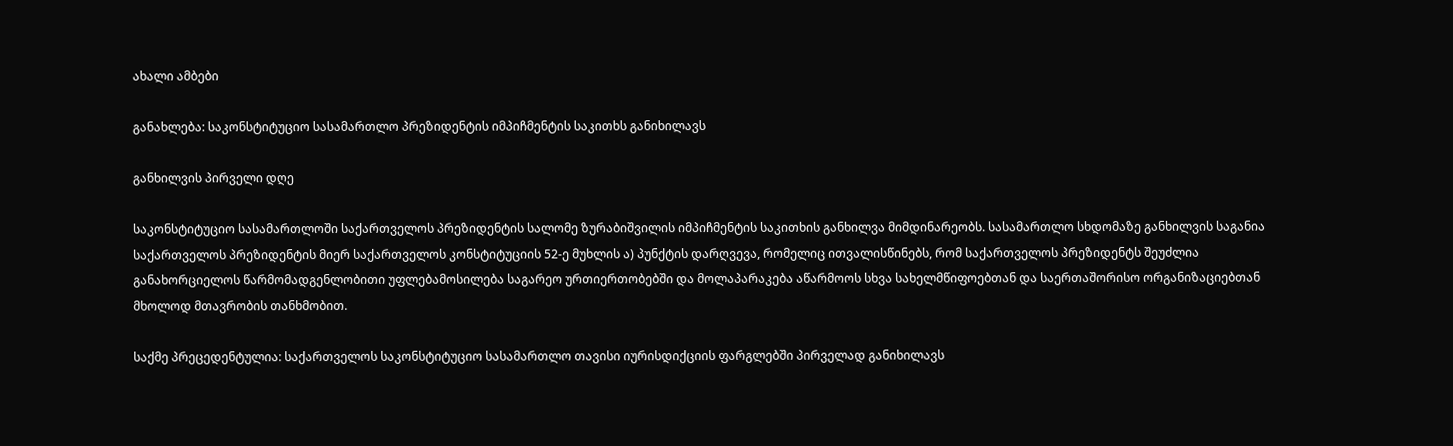ახალი ამბები

განახლება: საკონსტიტუციო სასამართლო პრეზიდენტის იმპიჩმენტის საკითხს განიხილავს

განხილვის პირველი დღე

საკონსტიტუციო სასამართლოში საქართველოს პრეზიდენტის სალომე ზურაბიშვილის იმპიჩმენტის საკითხის განხილვა მიმდინარეობს. სასამართლო სხდომაზე განხილვის საგანია საქართველოს პრეზიდენტის მიერ საქართველოს კონსტიტუციის 52-ე მუხლის ა) პუნქტის დარღვევა, რომელიც ითვალისწინებს, რომ საქართველოს პრეზიდენტს შეუძლია განახორციელოს წარმომადგენლობითი უფლებამოსილება საგარეო ურთიერთობებში და მოლაპარაკება აწარმოოს სხვა სახელმწიფოებთან და საერთაშორისო ორგანიზაციებთან მხოლოდ მთავრობის თანხმობით.

საქმე პრეცედენტულია: საქართველოს საკონსტიტუციო სასამართლო თავისი იურისდიქციის ფარგლებში პირველად განიხილავს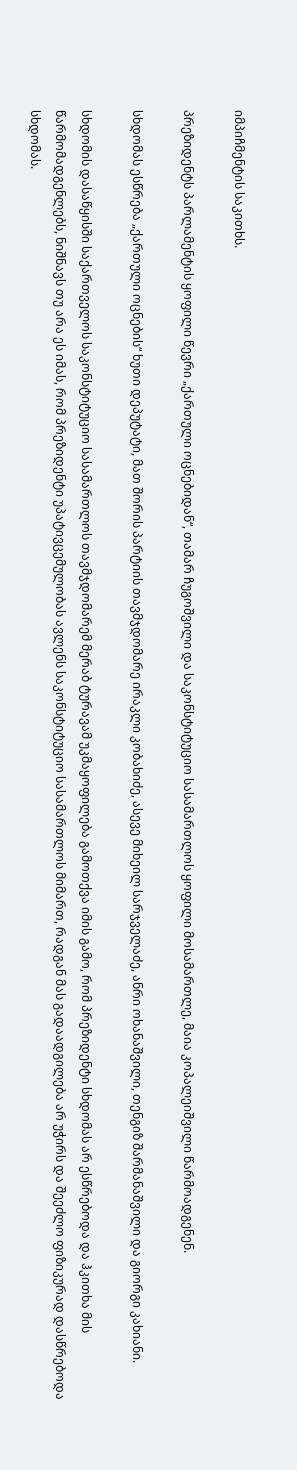იმპიჩმენტის საკითხს.

პრეზიდენტს პარლამენტის ყოფილი წევრი „ქართული ოცნებიდან“, თამარ ჩუგოშვილი და საკონსტიტუციო სასამართლოს ყოფილი მოსამართლე, მაია კოპალეიშვილი წარმოადგენენ.

სხდომას ესწრება „ქართული ოცნების“ ხუთი დეპუტატი, მათ შორის პარტიის თავმჯდომარე ირაკლი კობახიძე, ასევე მიხეილ სარჯველაძე, ანრი ოხანაშვილი, თენგიზ შარმანაშვილი და გიორგი კახიანი.

სხდომის დასაწყისში საქართველოს საკონსტიტუციო სასამართლოს თავმჯდომარემ მერაბ ტურავამ უკმაყოფილება გამოთქვა იმის გამო, რომ პრეზიდენტი სხდომას არ ესწრებოდა და ჰკითხა მის წარმომადგენლებს, ნიშნავს თუ არა ეს იმას, რომ პრეზიდენტი უპატივცემულობას ავლენს საკონსტიტუციო სასამართლოს მიმართ, რადგან მას გადაადგილება არ უჭირს და შეეძლო ფიზიკურად დასწრებოდა სხდომას.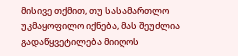მისივე თქმით, თუ სასამართლო უკმაყოფილო იქნება, მას შეუძლია გადაწყვეტილება მიიღოს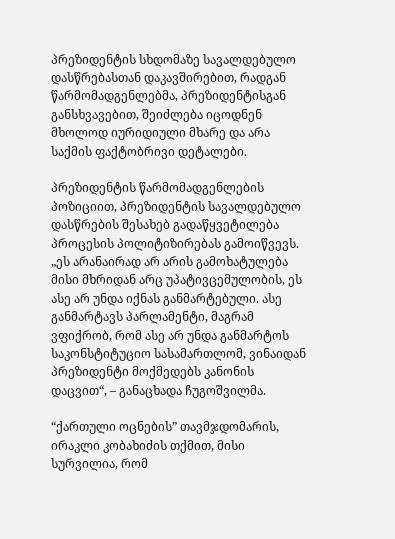პრეზიდენტის სხდომაზე სავალდებულო დასწრებასთან დაკავშირებით, რადგან წარმომადგენლებმა, პრეზიდენტისგან განსხვავებით, შეიძლება იცოდნენ მხოლოდ იურიდიული მხარე და არა საქმის ფაქტობრივი დეტალები.

პრეზიდენტის წარმომადგენლების პოზიციით, პრეზიდენტის სავალდებულო დასწრების შესახებ გადაწყვეტილება პროცესის პოლიტიზირებას გამოიწვევს. „ეს არანაირად არ არის გამოხატულება მისი მხრიდან არც უპატივცემულობის, ეს ასე არ უნდა იქნას განმარტებული. ასე განმარტავს პარლამენტი, მაგრამ ვფიქრობ, რომ ასე არ უნდა განმარტოს საკონსტიტუციო სასამართლომ, ვინაიდან პრეზიდენტი მოქმედებს კანონის დაცვით“, – განაცხადა ჩუგოშვილმა.

“ქართული ოცნების” თავმჯდომარის, ირაკლი კობახიძის თქმით, მისი სურვილია, რომ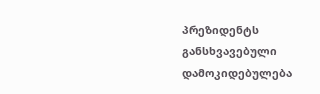პრეზიდენტს განსხვავებული დამოკიდებულება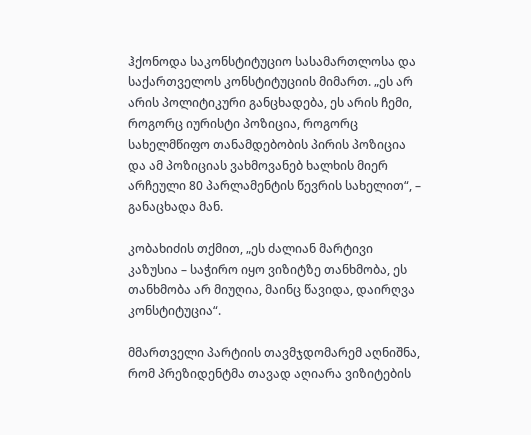ჰქონოდა საკონსტიტუციო სასამართლოსა და საქართველოს კონსტიტუციის მიმართ. „ეს არ არის პოლიტიკური განცხადება, ეს არის ჩემი, როგორც იურისტი პოზიცია, როგორც სახელმწიფო თანამდებობის პირის პოზიცია და ამ პოზიციას ვახმოვანებ ხალხის მიერ არჩეული 80 პარლამენტის წევრის სახელით“, – განაცხადა მან.

კობახიძის თქმით, „ეს ძალიან მარტივი კაზუსია – საჭირო იყო ვიზიტზე თანხმობა, ეს თანხმობა არ მიუღია, მაინც წავიდა, დაირღვა კონსტიტუცია“.

მმართველი პარტიის თავმჯდომარემ აღნიშნა, რომ პრეზიდენტმა თავად აღიარა ვიზიტების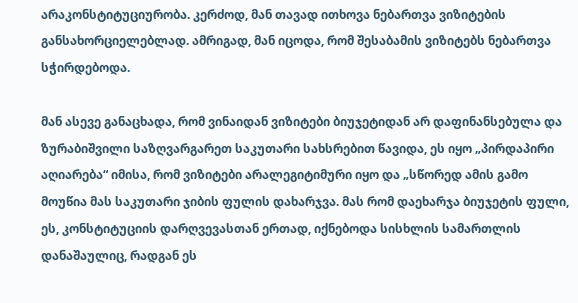არაკონსტიტუციურობა. კერძოდ, მან თავად ითხოვა ნებართვა ვიზიტების განსახორციელებლად. ამრიგად, მან იცოდა, რომ შესაბამის ვიზიტებს ნებართვა სჭირდებოდა.

მან ასევე განაცხადა, რომ ვინაიდან ვიზიტები ბიუჯეტიდან არ დაფინანსებულა და ზურაბიშვილი საზღვარგარეთ საკუთარი სახსრებით წავიდა, ეს იყო „პირდაპირი აღიარება“ იმისა, რომ ვიზიტები არალეგიტიმური იყო და „სწორედ ამის გამო მოუწია მას საკუთარი ჯიბის ფულის დახარჯვა. მას რომ დაეხარჯა ბიუჯეტის ფული, ეს, კონსტიტუციის დარღვევასთან ერთად, იქნებოდა სისხლის სამართლის დანაშაულიც, რადგან ეს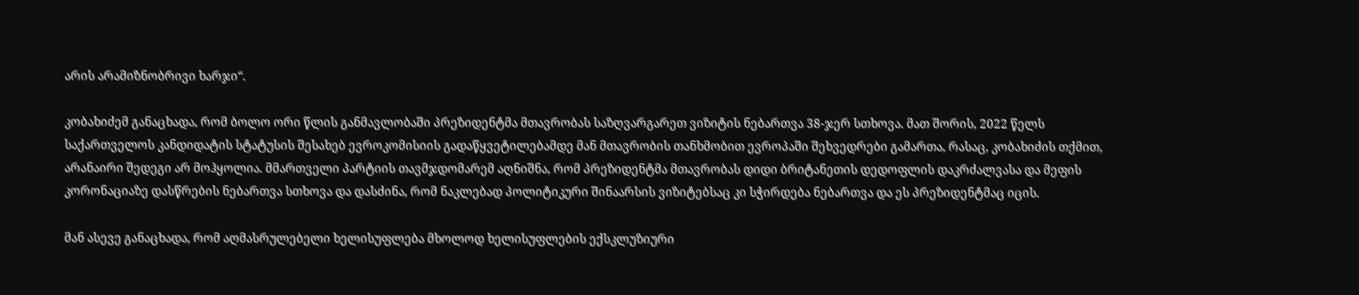არის არამიზნობრივი ხარჯი“.

კობახიძემ განაცხადა, რომ ბოლო ორი წლის განმავლობაში პრეზიდენტმა მთავრობას საზღვარგარეთ ვიზიტის ნებართვა 38-ჯერ სთხოვა. მათ შორის, 2022 წელს საქართველოს კანდიდატის სტატუსის შესახებ ევროკომისიის გადაწყვეტილებამდე მან მთავრობის თანხმობით ევროპაში შეხვედრები გამართა, რასაც, კობახიძის თქმით, არანაირი შედეგი არ მოჰყოლია. მმართველი პარტიის თავმჯდომარემ აღნიშნა, რომ პრეზიდენტმა მთავრობას დიდი ბრიტანეთის დედოფლის დაკრძალვასა და მეფის კორონაციაზე დასწრების ნებართვა სთხოვა და დასძინა, რომ ნაკლებად პოლიტიკური შინაარსის ვიზიტებსაც კი სჭირდება ნებართვა და ეს პრეზიდენტმაც იცის.

მან ასევე განაცხადა, რომ აღმასრულებელი ხელისუფლება მხოლოდ ხელისუფლების ექსკლუზიური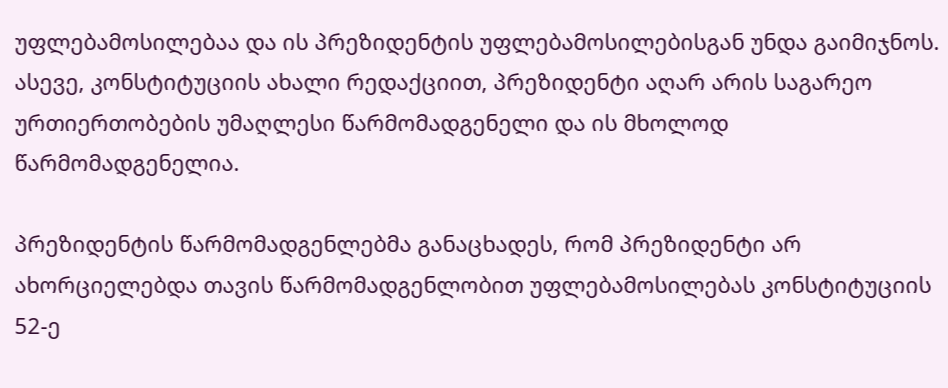უფლებამოსილებაა და ის პრეზიდენტის უფლებამოსილებისგან უნდა გაიმიჯნოს. ასევე, კონსტიტუციის ახალი რედაქციით, პრეზიდენტი აღარ არის საგარეო ურთიერთობების უმაღლესი წარმომადგენელი და ის მხოლოდ წარმომადგენელია.

პრეზიდენტის წარმომადგენლებმა განაცხადეს, რომ პრეზიდენტი არ ახორციელებდა თავის წარმომადგენლობით უფლებამოსილებას კონსტიტუციის 52-ე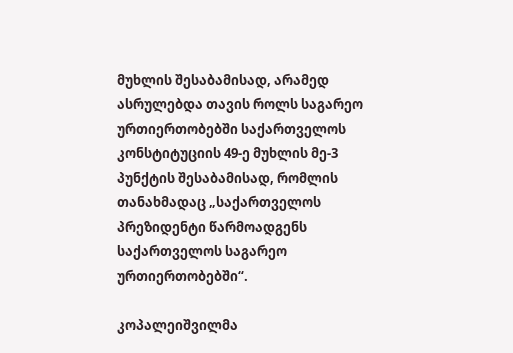მუხლის შესაბამისად, არამედ ასრულებდა თავის როლს საგარეო ურთიერთობებში საქართველოს კონსტიტუციის 49-ე მუხლის მე-3 პუნქტის შესაბამისად, რომლის თანახმადაც „საქართველოს პრეზიდენტი წარმოადგენს საქართველოს საგარეო ურთიერთობებში“.

კოპალეიშვილმა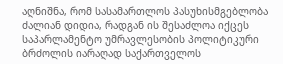აღნიშნა, რომ სასამართლოს პასუხისმგებლობა ძალიან დიდია, რადგან ის შესაძლოა იქცეს საპარლამენტო უმრავლესობის პოლიტიკური ბრძოლის იარაღად საქართველოს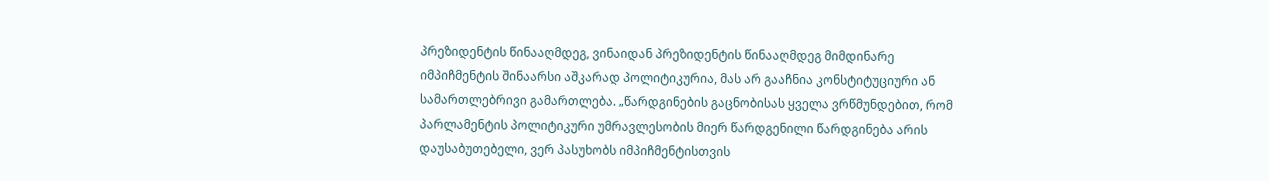პრეზიდენტის წინააღმდეგ, ვინაიდან პრეზიდენტის წინააღმდეგ მიმდინარე იმპიჩმენტის შინაარსი აშკარად პოლიტიკურია, მას არ გააჩნია კონსტიტუციური ან სამართლებრივი გამართლება. „წარდგინების გაცნობისას ყველა ვრწმუნდებით, რომ პარლამენტის პოლიტიკური უმრავლესობის მიერ წარდგენილი წარდგინება არის დაუსაბუთებელი, ვერ პასუხობს იმპიჩმენტისთვის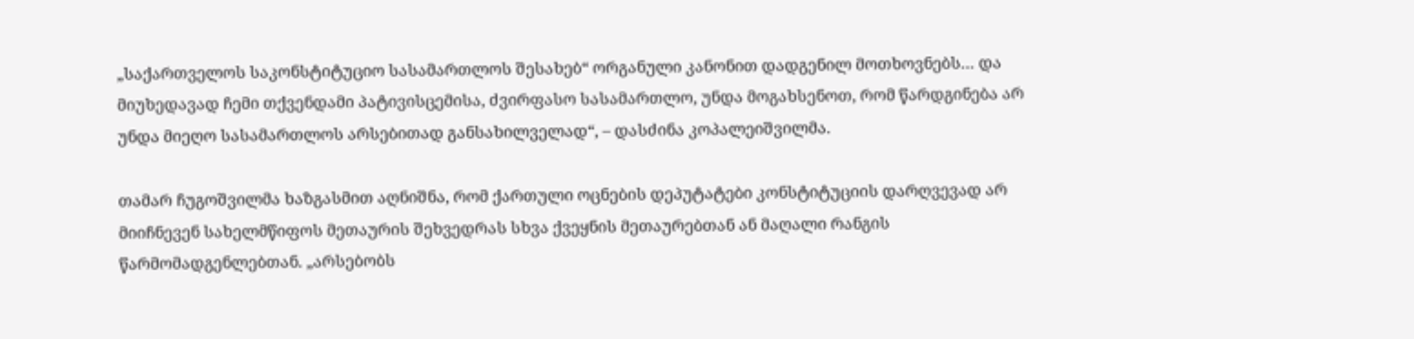„საქართველოს საკონსტიტუციო სასამართლოს შესახებ“ ორგანული კანონით დადგენილ მოთხოვნებს… და მიუხედავად ჩემი თქვენდამი პატივისცემისა, ძვირფასო სასამართლო, უნდა მოგახსენოთ, რომ წარდგინება არ უნდა მიეღო სასამართლოს არსებითად განსახილველად“, – დასძინა კოპალეიშვილმა.

თამარ ჩუგოშვილმა ხაზგასმით აღნიშნა, რომ ქართული ოცნების დეპუტატები კონსტიტუციის დარღვევად არ მიიჩნევენ სახელმწიფოს მეთაურის შეხვედრას სხვა ქვეყნის მეთაურებთან ან მაღალი რანგის წარმომადგენლებთან. „არსებობს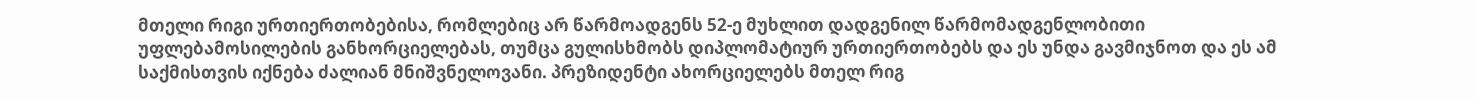მთელი რიგი ურთიერთობებისა, რომლებიც არ წარმოადგენს 52-ე მუხლით დადგენილ წარმომადგენლობითი უფლებამოსილების განხორციელებას, თუმცა გულისხმობს დიპლომატიურ ურთიერთობებს და ეს უნდა გავმიჯნოთ და ეს ამ საქმისთვის იქნება ძალიან მნიშვნელოვანი. პრეზიდენტი ახორციელებს მთელ რიგ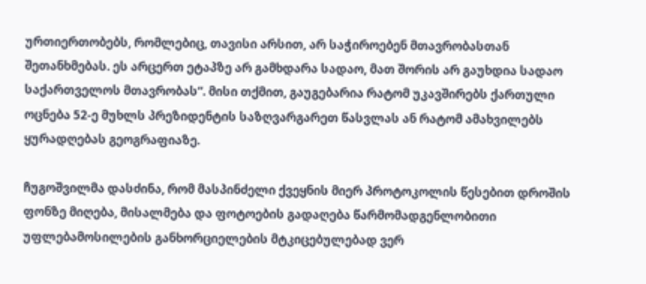ურთიერთობებს, რომლებიც, თავისი არსით, არ საჭიროებენ მთავრობასთან შეთანხმებას. ეს არცერთ ეტაპზე არ გამხდარა სადაო, მათ შორის არ გაუხდია სადაო საქართველოს მთავრობას“. მისი თქმით, გაუგებარია რატომ უკავშირებს ქართული ოცნება 52-ე მუხლს პრეზიდენტის საზღვარგარეთ წასვლას ან რატომ ამახვილებს ყურადღებას გეოგრაფიაზე.

ჩუგოშვილმა დასძინა, რომ მასპინძელი ქვეყნის მიერ პროტოკოლის წესებით დროშის ფონზე მიღება, მისალმება და ფოტოების გადაღება წარმომადგენლობითი უფლებამოსილების განხორციელების მტკიცებულებად ვერ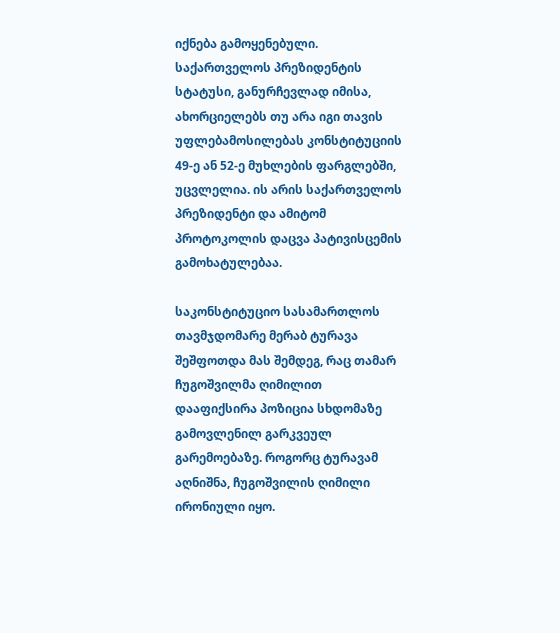იქნება გამოყენებული. საქართველოს პრეზიდენტის სტატუსი, განურჩევლად იმისა, ახორციელებს თუ არა იგი თავის უფლებამოსილებას კონსტიტუციის 49-ე ან 52-ე მუხლების ფარგლებში, უცვლელია. ის არის საქართველოს პრეზიდენტი და ამიტომ პროტოკოლის დაცვა პატივისცემის გამოხატულებაა.

საკონსტიტუციო სასამართლოს თავმჯდომარე მერაბ ტურავა შეშფოთდა მას შემდეგ, რაც თამარ ჩუგოშვილმა ღიმილით დააფიქსირა პოზიცია სხდომაზე გამოვლენილ გარკვეულ გარემოებაზე. როგორც ტურავამ აღნიშნა, ჩუგოშვილის ღიმილი ირონიული იყო.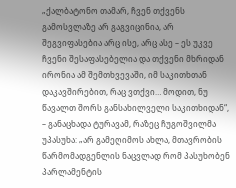„ქალბატონო თამარ, ჩვენ თქვენს გამოსვლაზე არ გაგვიცინია, არ შეგვიფასებია არც ისე, არც ასე – ეს უკვე ჩვენი შესაფასებელია და თქვენი მხრიდან ირონია ამ შემთხვევაში, იმ საკითხთან დაკავშირებით, რაც ვთქვი… მოდით, ნუ წავალთ შორს განსახილველი საკითხიდან“, – განაცხადა ტურავამ, რაზეც ჩუგოშვილმა უპასუხა: „არ გამეღიმოს ახლა, მთავრობის წარმომადგენლის ნაცვლად რომ პასუხობენ პარლამენტის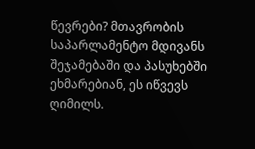წევრები? მთავრობის საპარლამენტო მდივანს შეჯამებაში და პასუხებში ეხმარებიან, ეს იწვევს ღიმილს.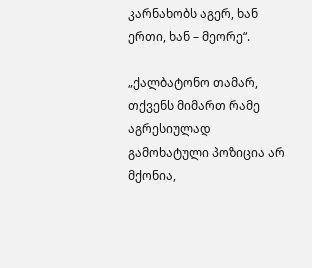კარნახობს აგერ, ხან ერთი, ხან – მეორე“.

„ქალბატონო თამარ, თქვენს მიმართ რამე აგრესიულად გამოხატული პოზიცია არ მქონია,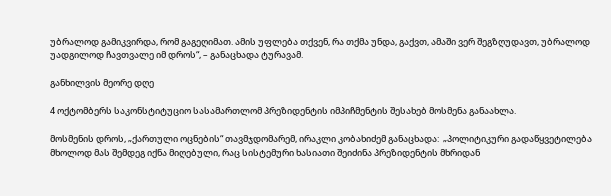უბრალოდ გამიკვირდა, რომ გაგეღიმათ. ამის უფლება თქვენ, რა თქმა უნდა, გაქვთ, ამაში ვერ შეგზღუდავთ, უბრალოდ უადგილოდ ჩავთვალე იმ დროს“, – განაცხადა ტურავამ.

განხილვის მეორე დღე

4 ოქტომბერს საკონსტიტუციო სასამართლომ პრეზიდენტის იმპიჩმენტის შესახებ მოსმენა განაახლა.

მოსმენის დროს, „ქართული ოცნების“ თავმჯდომარემ, ირაკლი კობახიძემ განაცხადა:  „პოლიტიკური გადაწყვეტილება მხოლოდ მას შემდეგ იქნა მიღებული, რაც სისტემური ხასიათი შეიძინა პრეზიდენტის მხრიდან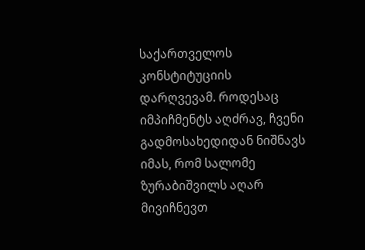საქართველოს კონსტიტუციის დარღვევამ. როდესაც იმპიჩმენტს აღძრავ, ჩვენი გადმოსახედიდან ნიშნავს იმას, რომ სალომე ზურაბიშვილს აღარ მივიჩნევთ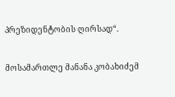პრეზიდენტობის ღირსად“.

მოსამართლე მანანა კობახიძემ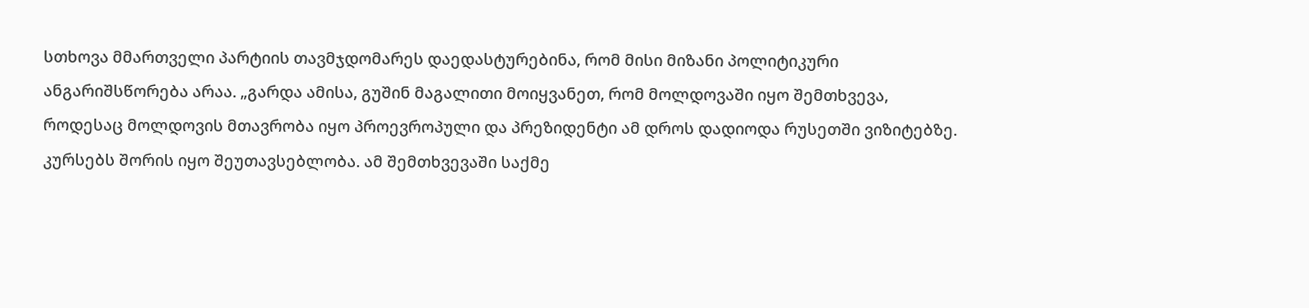სთხოვა მმართველი პარტიის თავმჯდომარეს დაედასტურებინა, რომ მისი მიზანი პოლიტიკური ანგარიშსწორება არაა. „გარდა ამისა, გუშინ მაგალითი მოიყვანეთ, რომ მოლდოვაში იყო შემთხვევა, როდესაც მოლდოვის მთავრობა იყო პროევროპული და პრეზიდენტი ამ დროს დადიოდა რუსეთში ვიზიტებზე. კურსებს შორის იყო შეუთავსებლობა. ამ შემთხვევაში საქმე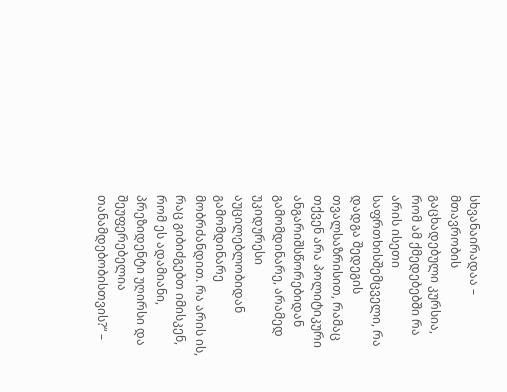სხვანაირადაა – მთავრობის გაცხადებული კურსია, რომ ამ ქმედებებში რა არის ისეთი საფრთხისშემცველი, რა დადგა შედეგის თვალსაზრისით, რამაც თქვენ არა პოლიტიკური ანგარიშსწორებიდან გამომდინარე, არამედ უკიდურესი აუცილებლობიდან გამომდინარე მობრძანდით. რა არის ის, რაც გიბიძგებთ იმისკენ, რომ ეს ადამიანი, პრეზიდენტი უღირსი და შეუფერებელია თანამდებობისთვის?“ –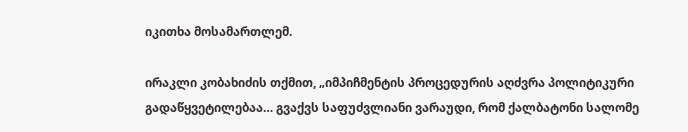იკითხა მოსამართლემ.

ირაკლი კობახიძის თქმით, „იმპიჩმენტის პროცედურის აღძვრა პოლიტიკური გადაწყვეტილებაა… გვაქვს საფუძვლიანი ვარაუდი, რომ ქალბატონი სალომე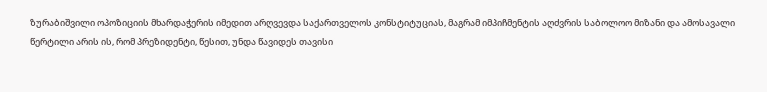ზურაბიშვილი ოპოზიციის მხარდაჭერის იმედით არღვევდა საქართველოს კონსტიტუციას, მაგრამ იმპიჩმენტის აღძვრის საბოლოო მიზანი და ამოსავალი წერტილი არის ის, რომ პრეზიდენტი, წესით, უნდა წავიდეს თავისი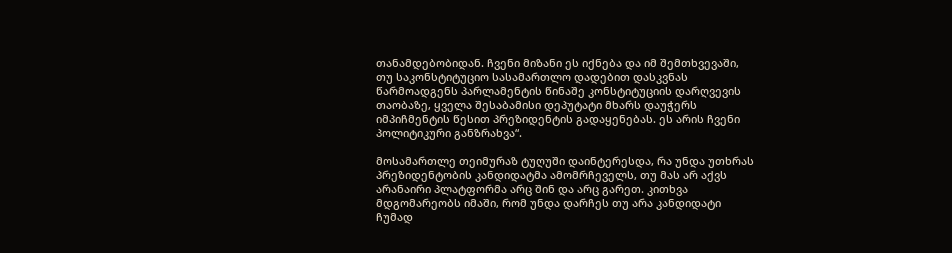თანამდებობიდან. ჩვენი მიზანი ეს იქნება და იმ შემთხვევაში, თუ საკონსტიტუციო სასამართლო დადებით დასკვნას წარმოადგენს პარლამენტის წინაშე კონსტიტუციის დარღვევის თაობაზე, ყველა შესაბამისი დეპუტატი მხარს დაუჭერს იმპიჩმენტის წესით პრეზიდენტის გადაყენებას. ეს არის ჩვენი პოლიტიკური განზრახვა“.

მოსამართლე თეიმურაზ ტუღუში დაინტერესდა, რა უნდა უთხრას პრეზიდენტობის კანდიდატმა ამომრჩეველს, თუ მას არ აქვს არანაირი პლატფორმა არც შინ და არც გარეთ. კითხვა მდგომარეობს იმაში, რომ უნდა დარჩეს თუ არა კანდიდატი ჩუმად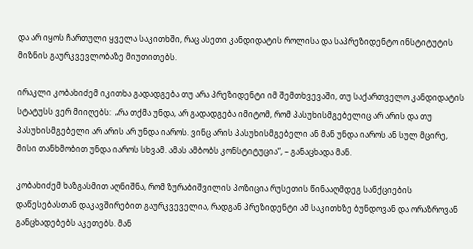და არ იყოს ჩართული ყველა საკითხში, რაც ასეთი კანდიდატის როლისა და საპრეზიდენტო ინსტიტუტის მიზნის გაურკვევლობაზე მიუთითებს.

ირაკლი კობახიძემ იკითხა გადადგება თუ არა პრეზიდენტი იმ შემთხვევაში, თუ საქართველო კანდიდატის სტატუსს ვერ მიიღებს:  „რა თქმა უნდა, არ გადადგება იმიტომ, რომ პასუხისმგებელიც არ არის და თუ პასუხისმგებელი არ არის არ უნდა იაროს. ვინც არის პასუხისმგებელი ან მან უნდა იაროს ან სულ მცირე, მისი თანხმობით უნდა იაროს სხვამ. ამას ამბობს კონსტიტუცია“, – განაცხადა მან.

კობახიძემ ხაზგასმით აღნიშნა, რომ ზურაბიშვილის პოზიცია რუსეთის წინააღმდეგ სანქციების დაწესებასთან დაკავშირებით გაურკვეველია, რადგან პრეზიდენტი ამ საკითხზე ბუნდოვან და ორაზროვან განცხადებებს აკეთებს. მან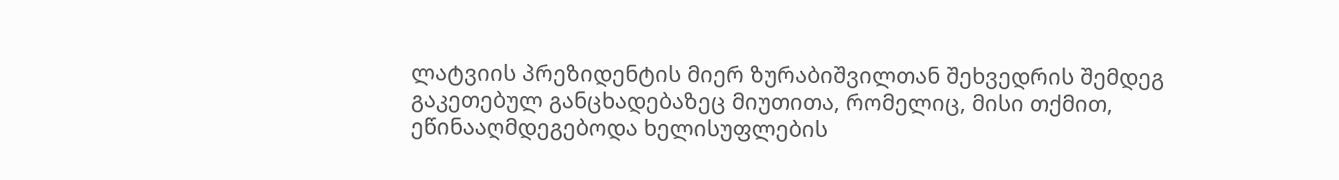ლატვიის პრეზიდენტის მიერ ზურაბიშვილთან შეხვედრის შემდეგ გაკეთებულ განცხადებაზეც მიუთითა, რომელიც, მისი თქმით, ეწინააღმდეგებოდა ხელისუფლების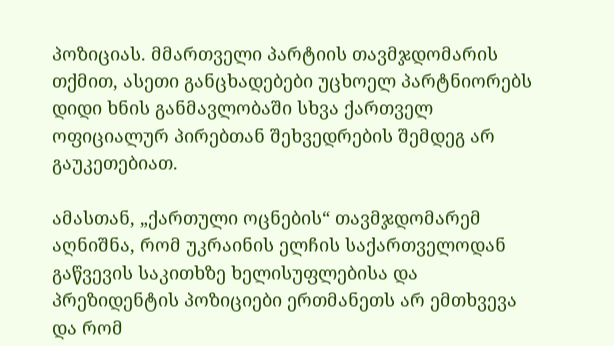პოზიციას. მმართველი პარტიის თავმჯდომარის თქმით, ასეთი განცხადებები უცხოელ პარტნიორებს დიდი ხნის განმავლობაში სხვა ქართველ ოფიციალურ პირებთან შეხვედრების შემდეგ არ გაუკეთებიათ.

ამასთან, „ქართული ოცნების“ თავმჯდომარემ აღნიშნა, რომ უკრაინის ელჩის საქართველოდან გაწვევის საკითხზე ხელისუფლებისა და პრეზიდენტის პოზიციები ერთმანეთს არ ემთხვევა და რომ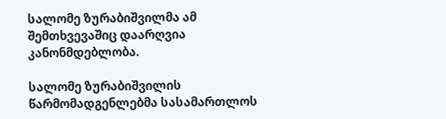სალომე ზურაბიშვილმა ამ შემთხვევაშიც დაარღვია კანონმდებლობა.

სალომე ზურაბიშვილის წარმომადგენლებმა სასამართლოს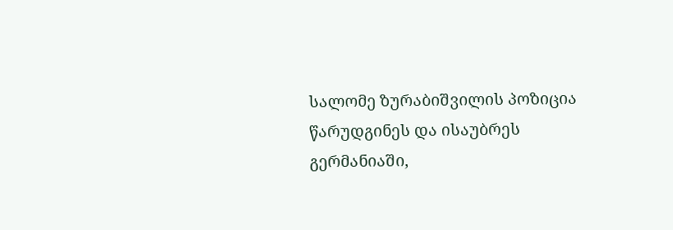სალომე ზურაბიშვილის პოზიცია წარუდგინეს და ისაუბრეს გერმანიაში,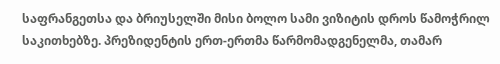საფრანგეთსა და ბრიუსელში მისი ბოლო სამი ვიზიტის დროს წამოჭრილ საკითხებზე. პრეზიდენტის ერთ-ერთმა წარმომადგენელმა, თამარ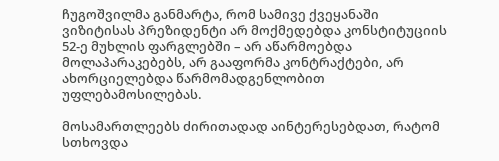ჩუგოშვილმა განმარტა, რომ სამივე ქვეყანაში ვიზიტისას პრეზიდენტი არ მოქმედებდა კონსტიტუციის 52-ე მუხლის ფარგლებში – არ აწარმოებდა მოლაპარაკებებს, არ გააფორმა კონტრაქტები, არ ახორციელებდა წარმომადგენლობით უფლებამოსილებას.

მოსამართლეებს ძირითადად აინტერესებდათ, რატომ სთხოვდა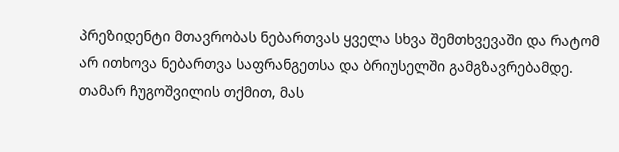პრეზიდენტი მთავრობას ნებართვას ყველა სხვა შემთხვევაში და რატომ არ ითხოვა ნებართვა საფრანგეთსა და ბრიუსელში გამგზავრებამდე. თამარ ჩუგოშვილის თქმით, მას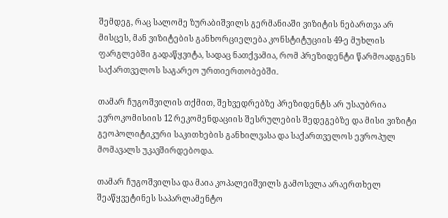შემდეგ, რაც სალომე ზურაბიშვილს გერმანიაში ვიზიტის ნებართვა არ მისცეს, მან ვიზიტების განხორციელება კონსტიტუციის 49-ე მუხლის ფარგლებში გადაწყვიტა, სადაც ნათქვამია, რომ პრეზიდენტი წარმოადგენს საქართველოს საგარეო ურთიერთობებში.

თამარ ჩუგოშვილის თქმით, შეხვედრებზე პრეზიდენტს არ უსაუბრია ევროკომისიის 12 რეკომენდაციის შესრულების შედეგებზე და მისი ვიზიტი გეოპოლიტიკური საკითხების განხილვასა და საქართველოს ევროპულ მომავალს უკავშირდებოდა.

თამარ ჩუგოშვილსა და მაია კოპალეიშვილს გამოსვლა არაერთხელ შეაწყვეტინეს საპარლამენტო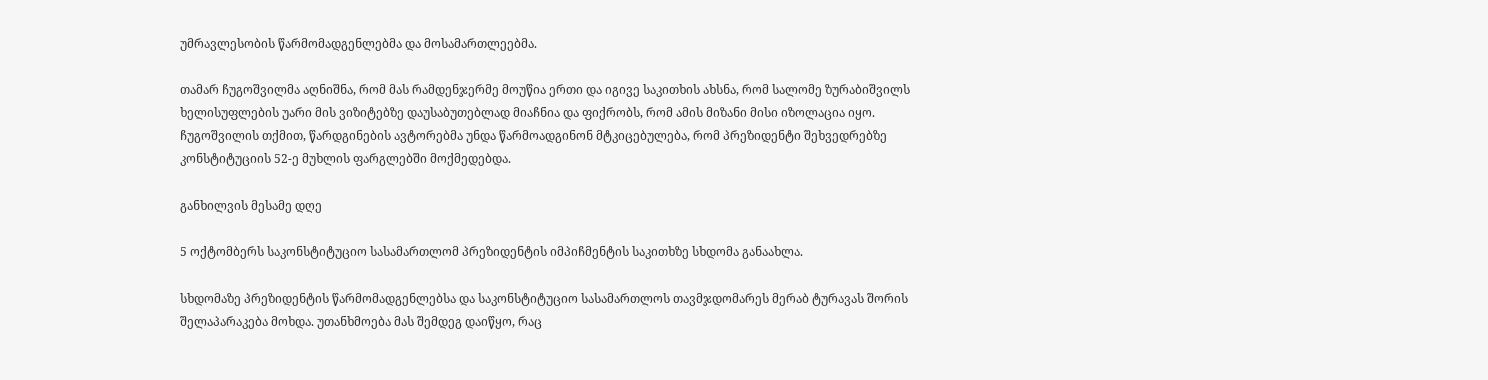უმრავლესობის წარმომადგენლებმა და მოსამართლეებმა.

თამარ ჩუგოშვილმა აღნიშნა, რომ მას რამდენჯერმე მოუწია ერთი და იგივე საკითხის ახსნა, რომ სალომე ზურაბიშვილს ხელისუფლების უარი მის ვიზიტებზე დაუსაბუთებლად მიაჩნია და ფიქრობს, რომ ამის მიზანი მისი იზოლაცია იყო. ჩუგოშვილის თქმით, წარდგინების ავტორებმა უნდა წარმოადგინონ მტკიცებულება, რომ პრეზიდენტი შეხვედრებზე კონსტიტუციის 52-ე მუხლის ფარგლებში მოქმედებდა.

განხილვის მესამე დღე

5 ოქტომბერს საკონსტიტუციო სასამართლომ პრეზიდენტის იმპიჩმენტის საკითხზე სხდომა განაახლა.

სხდომაზე პრეზიდენტის წარმომადგენლებსა და საკონსტიტუციო სასამართლოს თავმჯდომარეს მერაბ ტურავას შორის შელაპარაკება მოხდა. უთანხმოება მას შემდეგ დაიწყო, რაც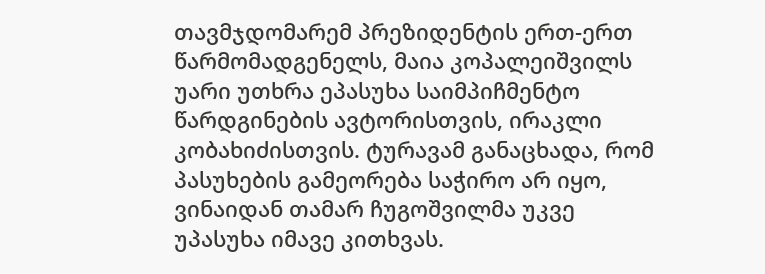თავმჯდომარემ პრეზიდენტის ერთ-ერთ წარმომადგენელს, მაია კოპალეიშვილს უარი უთხრა ეპასუხა საიმპიჩმენტო წარდგინების ავტორისთვის, ირაკლი კობახიძისთვის. ტურავამ განაცხადა, რომ პასუხების გამეორება საჭირო არ იყო, ვინაიდან თამარ ჩუგოშვილმა უკვე უპასუხა იმავე კითხვას.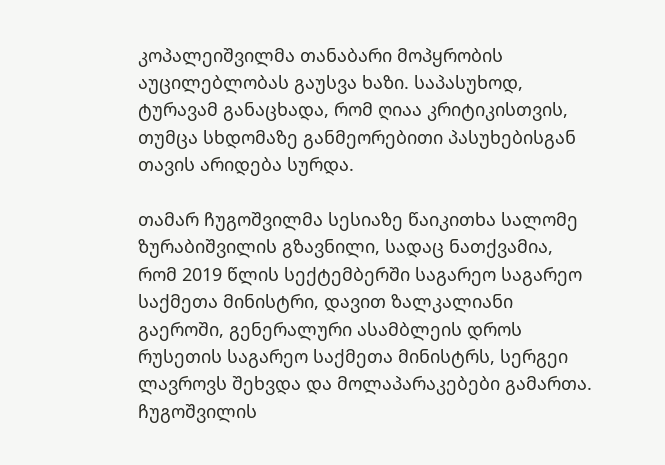კოპალეიშვილმა თანაბარი მოპყრობის აუცილებლობას გაუსვა ხაზი. საპასუხოდ, ტურავამ განაცხადა, რომ ღიაა კრიტიკისთვის, თუმცა სხდომაზე განმეორებითი პასუხებისგან თავის არიდება სურდა.

თამარ ჩუგოშვილმა სესიაზე წაიკითხა სალომე ზურაბიშვილის გზავნილი, სადაც ნათქვამია, რომ 2019 წლის სექტემბერში საგარეო საგარეო საქმეთა მინისტრი, დავით ზალკალიანი გაეროში, გენერალური ასამბლეის დროს რუსეთის საგარეო საქმეთა მინისტრს, სერგეი ლავროვს შეხვდა და მოლაპარაკებები გამართა. ჩუგოშვილის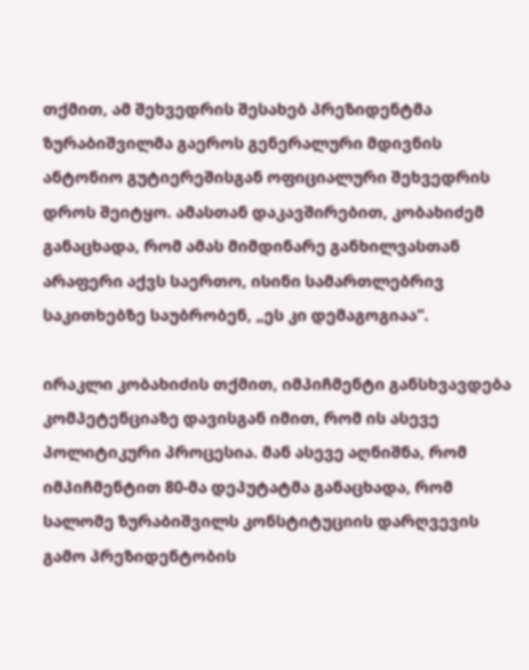თქმით, ამ შეხვედრის შესახებ პრეზიდენტმა ზურაბიშვილმა გაეროს გენერალური მდივნის ანტონიო გუტიერეშისგან ოფიციალური შეხვედრის დროს შეიტყო. ამასთან დაკავშირებით, კობახიძემ განაცხადა, რომ ამას მიმდინარე განხილვასთან არაფერი აქვს საერთო, ისინი სამართლებრივ საკითხებზე საუბრობენ, „ეს კი დემაგოგიაა“.

ირაკლი კობახიძის თქმით, იმპიჩმენტი განსხვავდება კომპეტენციაზე დავისგან იმით, რომ ის ასევე პოლიტიკური პროცესია. მან ასევე აღნიშნა, რომ იმპიჩმენტით 80-მა დეპუტატმა განაცხადა, რომ სალომე ზურაბიშვილს კონსტიტუციის დარღვევის გამო პრეზიდენტობის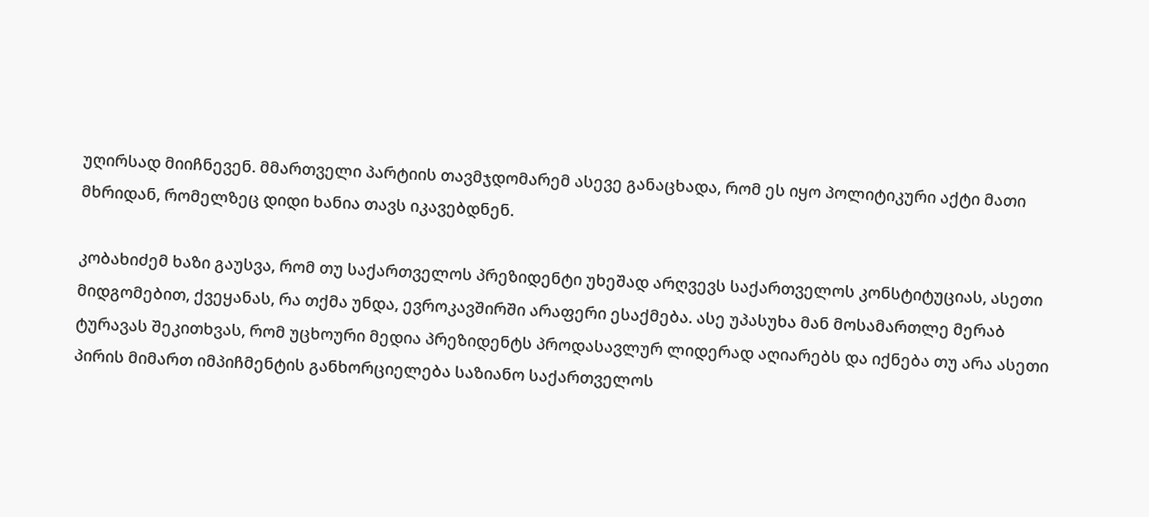უღირსად მიიჩნევენ. მმართველი პარტიის თავმჯდომარემ ასევე განაცხადა, რომ ეს იყო პოლიტიკური აქტი მათი მხრიდან, რომელზეც დიდი ხანია თავს იკავებდნენ.

კობახიძემ ხაზი გაუსვა, რომ თუ საქართველოს პრეზიდენტი უხეშად არღვევს საქართველოს კონსტიტუციას, ასეთი მიდგომებით, ქვეყანას, რა თქმა უნდა, ევროკავშირში არაფერი ესაქმება. ასე უპასუხა მან მოსამართლე მერაბ ტურავას შეკითხვას, რომ უცხოური მედია პრეზიდენტს პროდასავლურ ლიდერად აღიარებს და იქნება თუ არა ასეთი პირის მიმართ იმპიჩმენტის განხორციელება საზიანო საქართველოს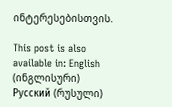ინტერესებისთვის.

This post is also available in: English (ინგლისური) Русский (რუსული)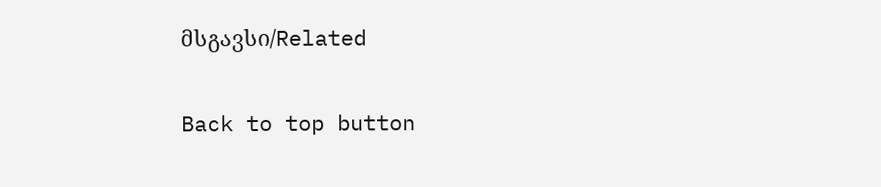მსგავსი/Related

Back to top button